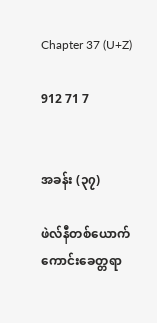Chapter 37 (U+Z)

912 71 7


အခန်း (၃၇)

ဖဲလ်နီတစ်ယောက် ကောင်းခေတ္တရာ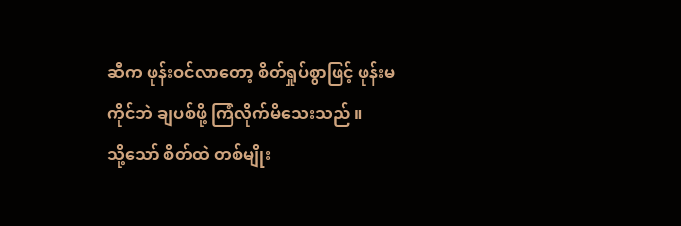ဆီက ဖုန်းဝင်လာတော့ စိတ်ရှုပ်စွာဖြင့် ဖုန်းမကိုင်ဘဲ ချပစ်ဖို့ ကြံလိုက်မိသေးသည် ။
သို့သော် စိတ်ထဲ တစ်မျိုး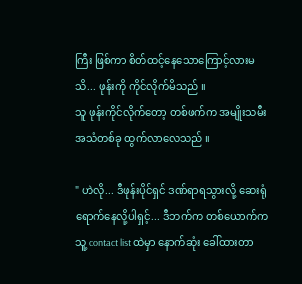ကြီး ဖြစ်ကာ စိတ်ထင့်နေသောကြောင့်လားမသိ... ဖုန်းကို ကိုင်လိုက်မိသည် ။
သူ ဖုန်းကိုင်လိုက်တော့ တစ်ဖက်က အမျိုးသမီး အသံတစ်ခု ထွက်လာလေသည် ။

" ဟဲလို... ဒီဖုန်းပိုင်ရှင် ဒဏ်ရာရသွားလို့ ဆေးရုံရောက်နေလို့ပါရှင့်... ဒီဘက်က တစ်ယောက်က သူ့ contact list ထဲမှာ နောက်ဆုံး ခေါ်ထားတာ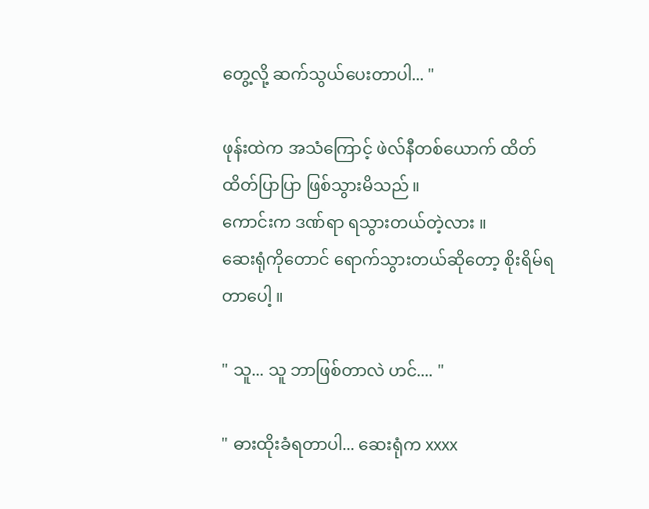တွေ့လို့ ဆက်သွယ်ပေးတာပါ... "

ဖုန်းထဲက အသံကြောင့် ဖဲလ်နီတစ်ယောက် ထိတ်ထိတ်ပြာပြာ ဖြစ်သွားမိသည် ။
ကောင်းက ဒဏ်ရာ ရသွားတယ်တဲ့လား ။
ဆေးရုံကိုတောင် ရောက်သွားတယ်ဆိုတော့ စိုးရိမ်ရတာပေါ့ ။

" သူ... သူ ဘာဖြစ်တာလဲ ဟင်.... "

" ဓားထိုးခံရတာပါ... ဆေးရုံက xxxx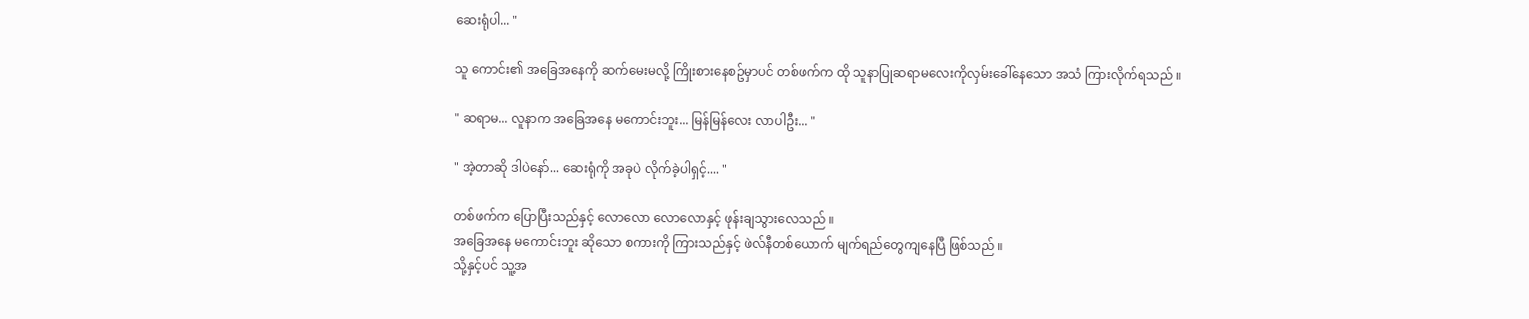ဆေးရုံပါ... "

သူ ကောင်း၏ အခြေအနေကို ဆက်မေးမလို့ ကြိုးစားနေစဥ်မှာပင် တစ်ဖက်က ထို သူနာပြုဆရာမလေးကိုလှမ်းခေါ်နေသော အသံ ကြားလိုက်ရသည် ။

" ဆရာမ... လူနာက အခြေအနေ မကောင်းဘူး... မြန်မြန်လေး လာပါဦး... "

" အဲ့တာဆို ဒါပဲနော်... ဆေးရုံကို အခုပဲ လိုက်ခဲ့ပါရှင့်.... "

တစ်ဖက်က ပြောပြီးသည်နှင့် လောလော လောလောနှင့် ဖုန်းချသွားလေသည် ။
အခြေအနေ မကောင်းဘူး ဆိုသော စကားကို ကြားသည်နှင့် ဖဲလ်နီတစ်ယောက် မျက်ရည်တွေကျနေပြီ ဖြစ်သည် ။
သို့နှင့်ပင် သူ့အ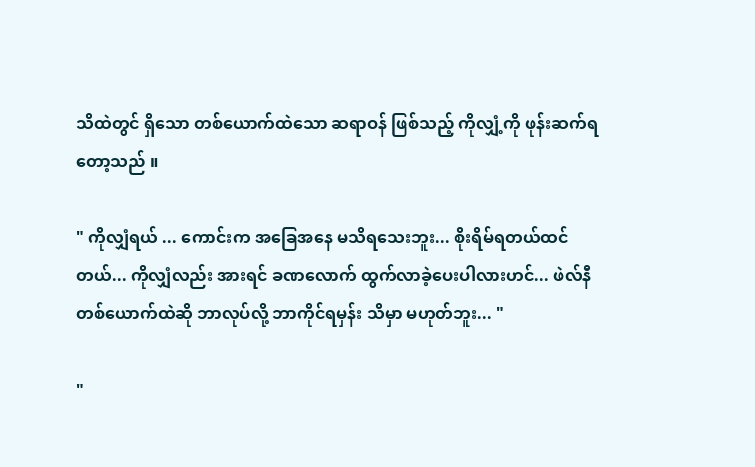သိထဲတွင် ရှိသော တစ်ယောက်ထဲသော ဆရာဝန် ဖြစ်သည့် ကိုလျှံ့ကို ဖုန်းဆက်ရတော့သည် ။

" ကိုလျှံရယ် ... ကောင်းက အခြေအနေ မသိရသေးဘူး... စိုးရိမ်ရတယ်ထင်တယ်... ကိုလျှံလည်း အားရင် ခဏလောက် ထွက်လာခဲ့ပေးပါလားဟင်... ဖဲလ်နီ တစ်ယောက်ထဲဆို ဘာလုပ်လို့ ဘာကိုင်ရမှန်း သိမှာ မဟုတ်ဘူး... "

"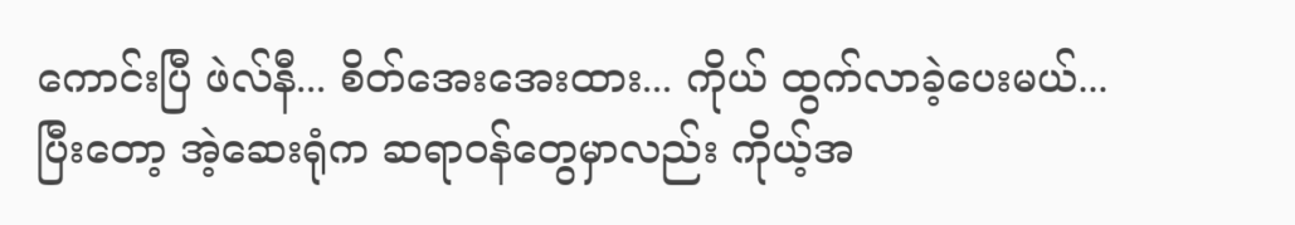ကောင်းပြီ ဖဲလ်နီ... စိတ်အေးအေးထား... ကိုယ် ထွက်လာခဲ့ပေးမယ်... ပြီးတော့ အဲ့ဆေးရုံက ဆရာဝန်တွေမှာလည်း ကိုယ့်အ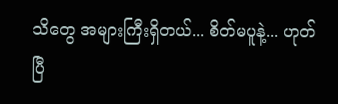သိတွေ အများကြီးရှိတယ်... စိတ်မပူနဲ့... ဟုတ်ပြီ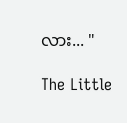လား... "

The Little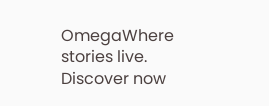OmegaWhere stories live. Discover now